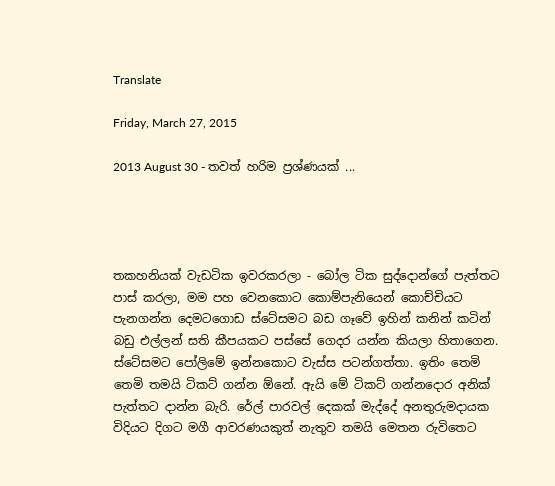Translate

Friday, March 27, 2015

2013 August 30 - තවත් හරිම ප්‍රශ්ණයක් ...




තකහනියක් වැඩටික ඉවරකරලා - බෝල ටික සුද්දොන්ගේ පැත්තට පාස් කරලා, මම පහ වෙනකොට කොම්පැනියෙන් කොච්චියට පැනගන්න දෙමටගොඩ ස්ටේසමට බඩ ගෑවේ ඉහින් කනින් කටින් බඩු එල්ලන් සති කීපයකට පස්සේ ගෙදර යන්න කියලා හිතාගෙන. ස්ටේසමට පෝලිමේ ඉන්නකොට වැස්ස පටන්ගත්තා. ඉතිං තෙමි තෙමි තමයි ටිකට් ගන්න ඕනේ. ඇයි මේ ටිකට් ගන්නදොර අනික් පැත්තට දාන්න බැරි. රේල් පාරවල් දෙකක් මැද්දේ අනතුරුමදායක විදියට දිගට මගී ආවරණයකුත් නැතුව තමයි මෙතන රුවිතෙට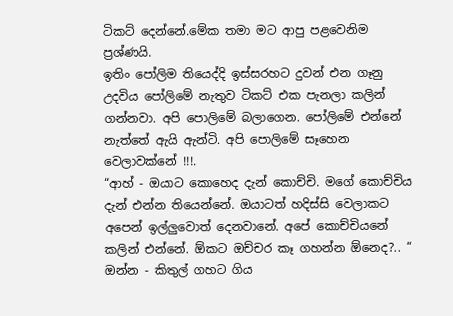ටිකට් දෙන්නේ.මේක තමා මට ආපු පළවෙනිම ප්‍රශ්ණයි.
ඉතිං පෝලිම තියෙද්දි ඉස්සරහට දුවන් එන ගෑනු උදවිය පෝලිමේ නැතුව ටිකට් එක පැනලා කලින් ගන්නවා. අපි පොලිමේ බලාගෙන. පෝලිමේ එන්නේ නැත්තේ ඇයි ඇන්ටි. අපි පොලිමේ සෑහෙන වෙලාවක්නේ !!!.
“ආහ් - ඔයාට කොහෙද දැන් කොච්චි. මගේ කොච්චිය දැන් එන්න තියෙන්නේ. ඔයාටත් හදිස්සි වෙලාකට අපෙන් ඉල්ලුවොත් දෙනවානේ. අපේ කොච්චියනේ කලින් එන්නේ. ඕකට ඔච්චර කෑ ගහන්න ඕනෙද?.. “ ඔන්න - කිතුල් ගහට ගිය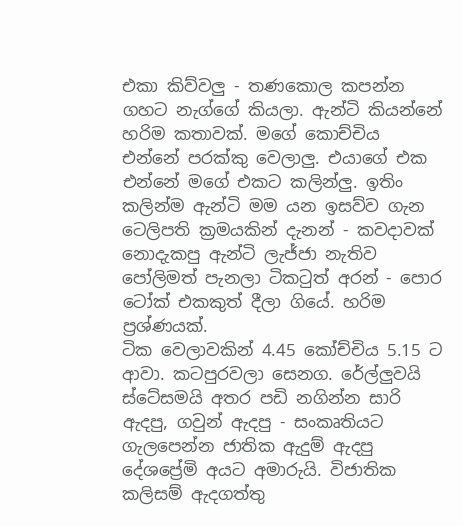එකා කිව්වලු - තණකොල කපන්න ගහට නැග්ගේ කියලා. ඇන්ටි කියන්නේ හරිම කතාවක්. මගේ කොච්චිය එන්නේ පරක්කු වෙලාලු. එයාගේ එක එන්නේ මගේ එකට කලින්ලු. ඉතිං කලින්ම ඇන්ටි මම යන ඉසව්ව ගැන ටෙලිපති ක්‍රමයකින් දැනන් - කවදාවක් නොදැකපු ඇන්ටි ලැජ්ජා නැතිව පෝලිමත් පැනලා ටිකටුත් අරන් - පොර ටෝක් එකකුත් දීලා ගියේ. හරිම ප්‍රශ්ණයක්.
ටික වෙලාවකින් 4.45 කෝච්චිය 5.15 ට ආවා. කටපුරවලා සෙනග. රේල්ලුවයි ස්ටේසමයි අතර පඩි නගින්න සාරි ඇදපු, ගවුන් ඇදපු - සංකෘතියට ගැලපෙන්න ජාතික ඇදුම් ඇදපු දේශප්‍රේමි අයට අමාරුයි. විජාතික කලිසම් ඇදගත්තු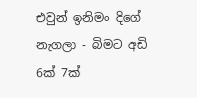එවුන් ඉනිමං දිගේ නැගලා - බිමට අඩි 6ක් 7ක්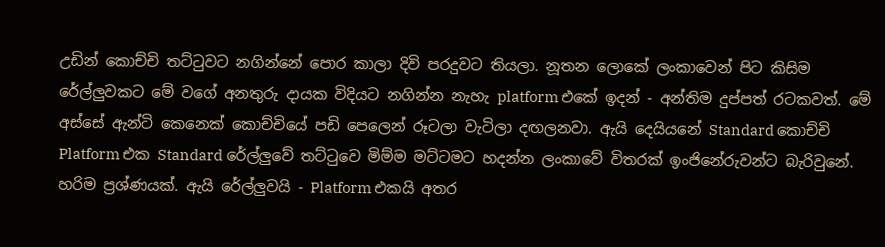උඩින් කොච්චි තට්ටුවට නගින්නේ පොර කාලා දිවි පරදුවට තියලා. නූතන ලොකේ ලංකාවෙන් පිට කිසිම රේල්ලුවකට මේ වගේ අනතුරු දායක විදියට නගින්න නැහැ platform එකේ ඉදන් - අන්තිම දුප්පත් රටකවත්. මේ අස්සේ ඇන්ටි කෙනෙක් කොච්චියේ පඩි පෙලෙන් රූටලා වැටිලා දඟලනවා. ඇයි දෙයියනේ Standard කොච්චි Platform එක Standard රේල්ලුවේ තට්ටුවෙ මිම්ම මට්ටමට හදන්න ලංකාවේ විතරක් ඉංජිනේරුවන්ට බැරිවුනේ. හරිම ප්‍රශ්ණයක්. ඇයි රේල්ලුවයි - Platform එකයි අතර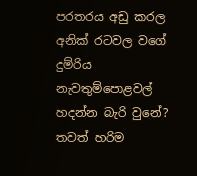පරතරය අඩු කරල අනික් රටවල වගේ දුම්රිය නැවතුම්පොළවල් හදන්න බැරි වුනේ? තවත් හරිම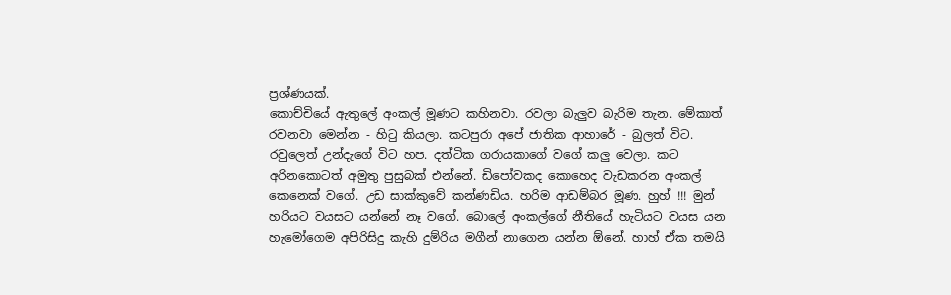ප්‍රශ්ණයක්.
කොච්චියේ ඇතුලේ අංකල් මූණට කහිනවා. රවලා බැලුව බැරිම තැන. මේකාත් රවනවා මෙන්න - හිටු කියලා. කටපුරා අපේ ජාතික ආහාරේ - බුලත් විට. රවුලෙත් උන්දැගේ විට හප. දත්ටික ගරායකාගේ වගේ කලු වෙලා. කට අරිනකොටත් අමුතු පුසුබක් එන්නේ. ඩිපෝවකද කොහෙද වැඩකරන අංකල් කෙනෙක් වගේ. උඩ සාක්කුවේ කන්ණඩිය. හරිම ආඩම්බර මූණ. හුහ් !!! මුන් හරියට වයසට යන්නේ නෑ වගේ. බොලේ අංකල්ගේ නීතියේ හැටියට වයස යන හැමෝගෙම අපිරිසිදු කැහි දුම්රිය මගීන් නාගෙන යන්න ඕනේ. හාහ් ඒක තමයි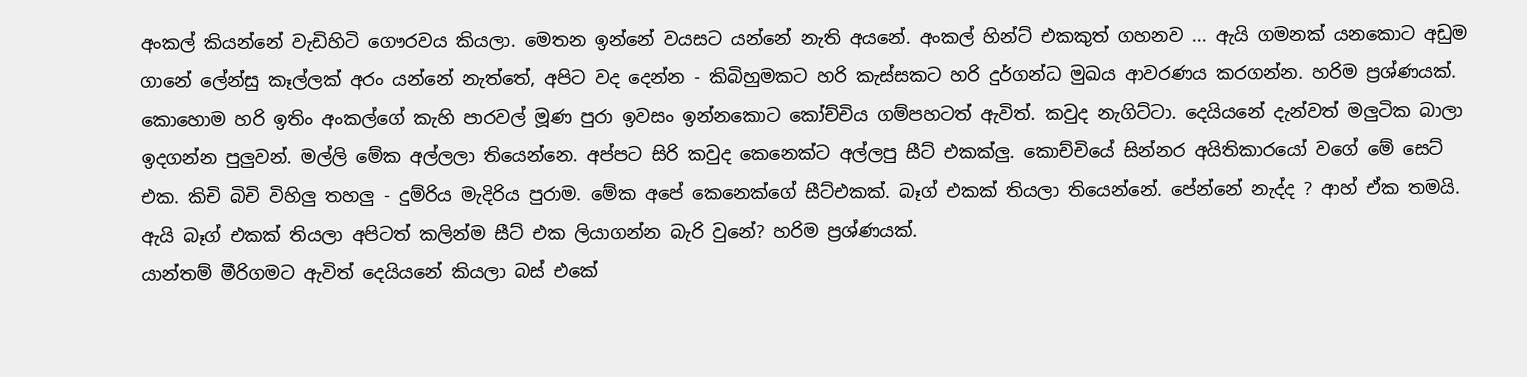අංකල් කියන්නේ වැඩිහිටි ගෞරවය කියලා. මෙතන ඉන්නේ වයසට යන්නේ නැති අයනේ. අංකල් හින්ට් එකකුත් ගහනව ... ඇයි ගමනක් යනකොට අඩුම ගානේ ලේන්සු කෑල්ලක් අරං යන්නේ නැත්තේ, අපිට වද දෙන්න - කිබිහුමකට හරි කැස්සකට හරි දුර්ගන්ධ මුඛය ආවරණය කරගන්න. හරිම ප්‍රශ්ණයක්.
කොහොම හරි ඉතිං අංකල්ගේ කැහි පාරවල් මූණ පුරා ඉවසං ඉන්නකොට කෝච්චිය ගම්පහටත් ඇවිත්. කවුද නැගිට්ටා. දෙයියනේ දැන්වත් මලුටික බාලා ඉදගන්න පුලුවන්. මල්ලි මේක අල්ලලා තියෙන්නෙ. අප්පට සිරි කවුද කෙනෙක්ට අල්ලපු සීට් එකක්ලු. කොච්චියේ සින්නර අයිතිකාරයෝ වගේ මේ සෙට් එක. කිචි බිචි විහිලු තහලු - දුම්රිය මැදිරිය පුරාම. මේක අපේ කෙනෙක්ගේ සීට්එකක්. බෑග් එකක් තියලා තියෙන්නේ. පේන්නේ නැද්ද ? ආහ් ඒක තමයි. ඇයි බෑග් එකක් තියලා අපිටත් කලින්ම සීට් එක ලියාගන්න බැරි වුනේ? හරිම ප්‍රශ්ණයක්.
යාන්තම් මීරිගමට ඇවිත් දෙයියනේ කියලා බස් එකේ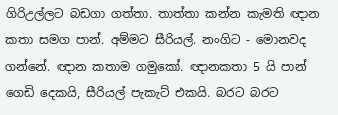ගිරිඋල්ලට බඩගා ගත්තා. තාත්තා කන්න කැමති ඥාන කතා සමග පාන්. අම්මට සීරියල්. නංගිට - මොනවද ගන්නේ. ඥාන කතාම ගමුකෝ. ඥානකතා 5 යි පාන් ගෙඩි දෙකයි, සීරියල් පැකැට් එකයි. බරට බරට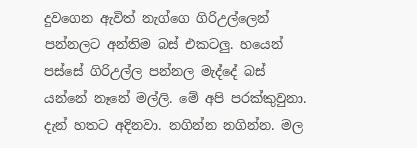දුවගෙන ඇවිත් නැග්ගෙ ගිරිඋල්ලෙන් පන්නලට අන්තිම බස් එකටලු. හයෙන් පස්සේ ගිරිඋල්ල පන්නල මැද්දේ බස් යන්නේ නෑනේ මල්ලි. මේ අපි පරක්කුවුනා. දැන් හතට අදිනවා. නගින්න නගින්න. මල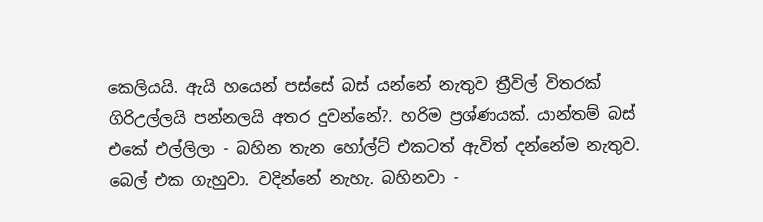කෙලියයි. ඇයි හයෙන් පස්සේ බස් යන්නේ නැතුව ත්‍රීවිල් විතරක් ගිරිඋල්ලයි පන්නලයි අතර දුවන්නේ?. හරිම ප්‍රශ්ණයක්. යාන්තම් බස් එකේ එල්ලිලා - බහින තැන හෝල්ට් එකටත් ඇවිත් දන්නේම නැතුව. බෙල් එක ගැහුවා. වදින්නේ නැහැ. බහිනවා -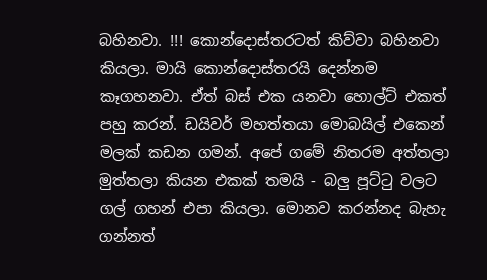බහිනවා. !!! කොන්දොස්තරටත් කිව්වා බහිනවා කියලා. මායි කොන්දොස්තරයි දෙන්නම කෑගහනවා. ඒත් බස් එක යනවා හොල්ට් එකත් පහු කරන්. ඩයිවර් මහත්තයා මොබයිල් එකෙන් මලක් කඩන ගමන්. අපේ ගමේ නිතරම අත්තලා මුත්තලා කියන එකක් තමයි - බලු පූට්ටු වලට ගල් ගහන් එපා කියලා. මොනව කරන්නද බැහැ ගන්නත්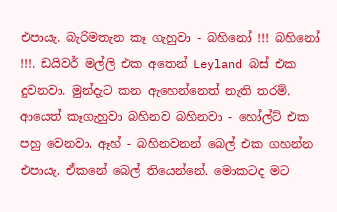එපායැ. බැරිමතැන කෑ ගැහුවා - බහිනෝ !!! බහිනෝ !!!. ඩයිවර් මල්ලි එක අතෙන් Leyland බස් එක දුවනවා. මුන්දැට කන ඇහෙන්නෙත් නැති තරම්. ආයෙත් කෑගැහුවා බහිනව බහිනවා - හෝල්ට් එක පහු වෙනවා. ඈහ් - බහිනවනන් බෙල් එක ගහන්න එපායැ. ඒකනේ බෙල් තියෙන්නේ. මොකටද මට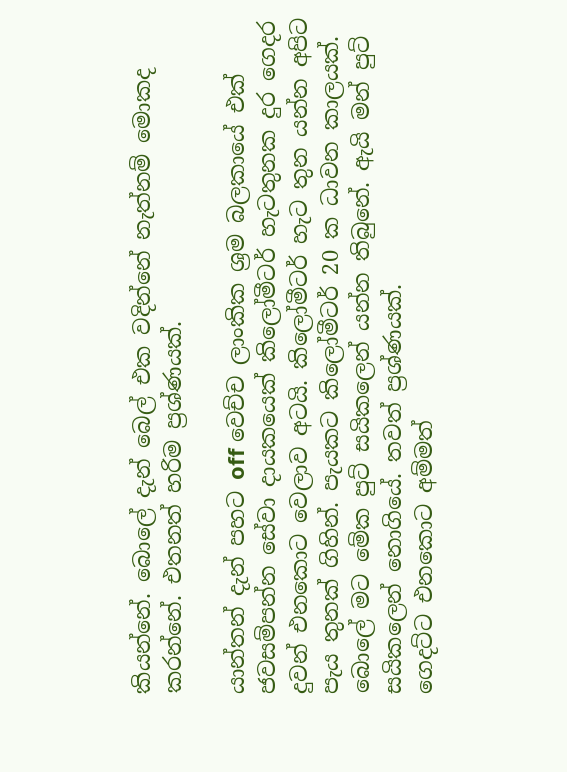කියන්නේ. බොලේ දැන් බෙල් එක වදින්නේ නැත්නම් මොකද කරන්නේ. එතනත් හරිම ප්‍රශ්ණයක්.

යාන්තන් දැන් පහට off වෙච්ච ලාංකික ශ්‍රම බලකායේ එක් ජවසම්පන්න සේවා දායකයෙක් කිලෝමීටර් හැටතුනක දුර ගෙදර දුවන් එනකොට වෙලාව අටයි. කිලෝමීටර් හැට තුන යන්න අපිට පැය තුනක් ගිහින්. පැයකට කිලෝමීටර් 20 ක ධාවන කාලයක්. බොලේ මට මේක පුට් සයිකලෙන් යන්න තිබුනේ. ඇයි මන් පුට් සයිකලෙන් නොගියේ. තවත් ප්‍රශ්ණයක්.
ගෙදට්ට එනකොට අම්මත්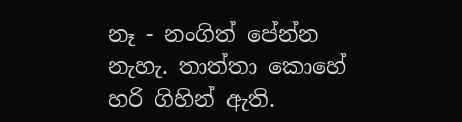නෑ - නංගිත් පේන්න නැහැ. තාත්තා කොහේ හරි ගිහින් ඇති.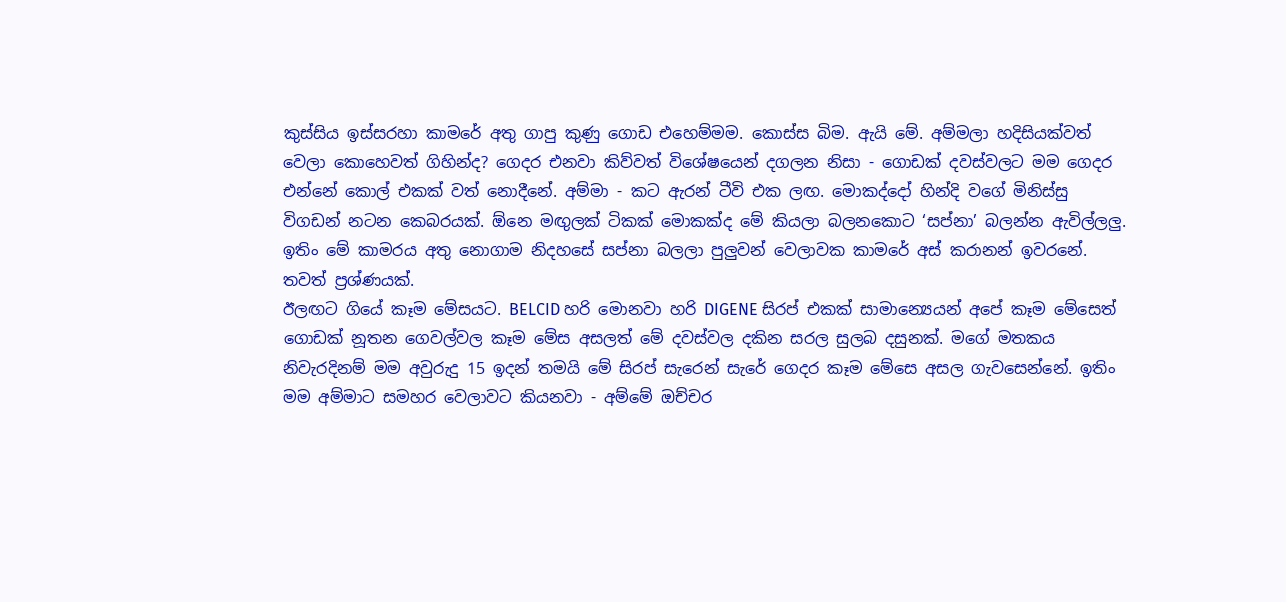කුස්සිය ඉස්සරහා කාමරේ අතු ගාපු කුණු ගොඩ එහෙම්මම. කොස්ස බිම. ඇයි මේ. අම්මලා හදිසියක්වත් වෙලා කොහෙවත් ගිහින්ද? ගෙදර එනවා කිව්වත් විශේෂයෙන් දගලන නිසා - ගොඩක් දවස්වලට මම ගෙදර එන්නේ කොල් එකක් වත් නොදීනේ. අම්මා - කට ඇරන් ටීවි එක ලඟ. මොකද්දෝ හින්දි වගේ මිනිස්සු විගඩන් නටන කෙබරයක්. ඕනෙ මඟුලක් ටිකක් මොකක්ද මේ කියලා බලනකොට ‘සප්නා’ බලන්න ඇවිල්ලලු. ඉතිං මේ කාමරය අතු නොගාම නිදහසේ සප්නා බලලා පුලුවන් වෙලාවක කාමරේ අස් කරානන් ඉවරනේ. තවත් ප්‍රශ්ණයක්.
ඊලඟට ගියේ කෑම මේසයට. BELCID හරි මොනවා හරි DIGENE සිරප් එකක් සාමාන්‍යෙයන් අපේ කෑම මේසෙත් ගොඩක් නූතන ගෙවල්වල කෑම මේස අසලත් මේ දවස්වල දකින සරල සුලබ දසුනක්. මගේ මතකය නිවැරදිනම් මම අවුරුදු 15 ඉදන් තමයි මේ සිරප් සැරෙන් සැරේ ගෙදර කෑම මේසෙ අසල ගැවසෙන්නේ. ඉතිං මම අම්මාට සමහර වෙලාවට කියනවා - අම්මේ ඔච්චර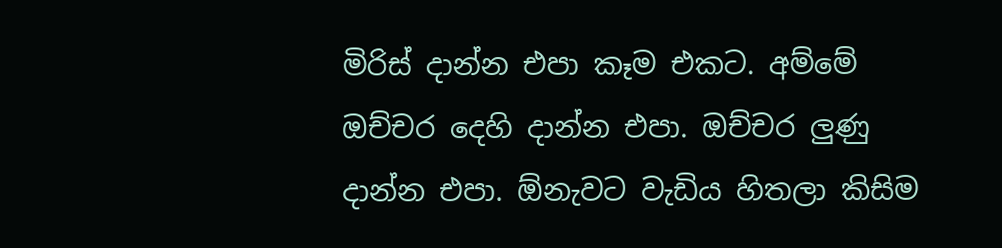මිරිස් දාන්න එපා කෑම එකට. අම්මේ ඔච්චර දෙහි දාන්න එපා. ඔච්චර ලුණු දාන්න එපා. ඕනැවට වැඩිය හිතලා කිසිම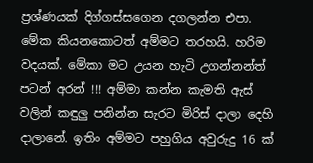ප්‍රශ්ණයක් දිග්ගස්සගෙන දගලන්න එපා. මේක කියනකොටත් අම්මට තරහයි. හරිම වදයක්. මේකා මට උයන හැටි උගන්නන්ත් පටන් අරන් !!! අම්මා කන්න කැමති ඇස් වලින් කඳුලු පනින්න සැරට මිරිස් දාලා දෙහි දාලානේ. ඉතිං අම්මට පහුගිය අවුරුදු 16 ක්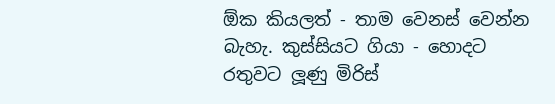ඕක කියලත් - තාම වෙනස් වෙන්න බැහැ. කුස්සියට ගියා - හොදට රතුවට ලූණු මිරිස්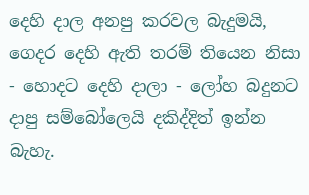දෙහි දාල අනපු කරවල බැදුමයි, ගෙදර දෙහි ඇති තරම් තියෙන නිසා - හොදට දෙහි දාලා - ලෝහ බදුනට දාපු සම්බෝලෙයි දකිද්දිත් ඉන්න බැහැ.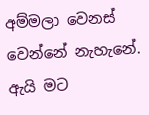අම්මලා වෙනස් වෙන්නේ නැහැනේ. ඇයි මට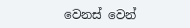වෙනස් වෙන්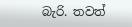බැරි. තවත්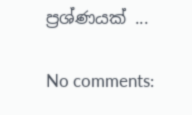ප්‍රශ්ණයක් ...

No comments: